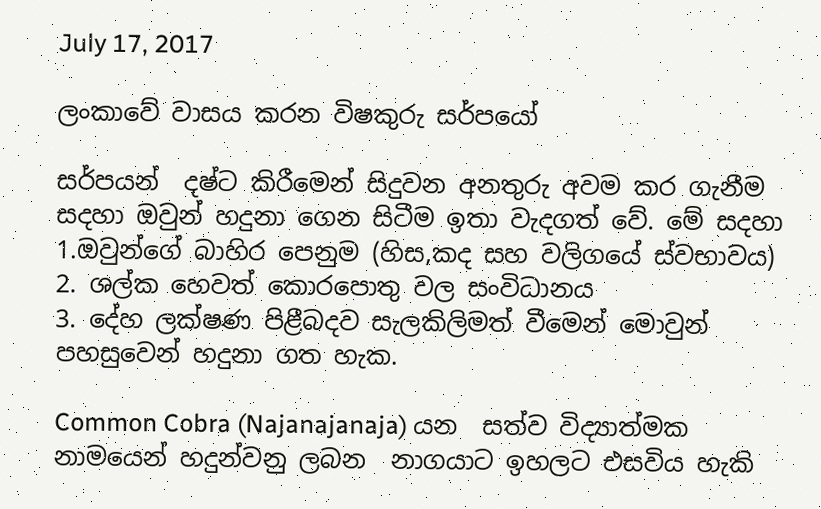July 17, 2017

ලංකාවේ වාසය කරන විෂකුරු සර්පයෝ

සර්පයන්  දෂ්ට කිරීමෙන් සිදුවන අනතුරු අවම කර ගැනීම සදහා ඔවුන් හදුනා ගෙන සිටීම ඉතා වැදගත් වේ. මේ සදහා
1.ඔවුන්ගේ බාහිර පෙනුම (හිස,කද සහ වලිගයේ ස්වභාවය)
2. ශල්ක හෙවත් කොරපොතු වල සංවිධානය
3. දේහ ලක්ෂණ පිළීබදව සැලකිලිමත් වීමෙන් මොවුන් පහසුවෙන් හදුනා ගත හැක.

Common Cobra (Najanajanaja) යන  සත්ව විද්‍යාත්මක නාමයෙන් හදුන්වනු ලබන  නාගයාට ඉහලට එසවිය හැකි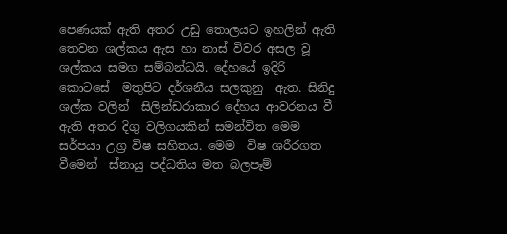පෙණයක් ඇති අතර උඩු තොලයට ඉහලින් ඇති තෙවන ශල්කය ඇස හා නාස් විවර අසල වූ ශල්කය සමග සම්බන්ධයි. දේහයේ ඉදිරි කොටසේ  මතුපිට දර්ශනීය සලකුනු  ඇත. සිනිදු ශල්ක වලින්  සිලින්ඩරාකාර දේහය ආවරනය වී ඇති අතර දිගු වලිගයකින් සමන්විත මෙම සර්පයා උග්‍ර විෂ සහිතය. මෙම  විෂ ශරීරගත වීමෙන්  ස්නායු පද්ධතිය මත බලපෑම්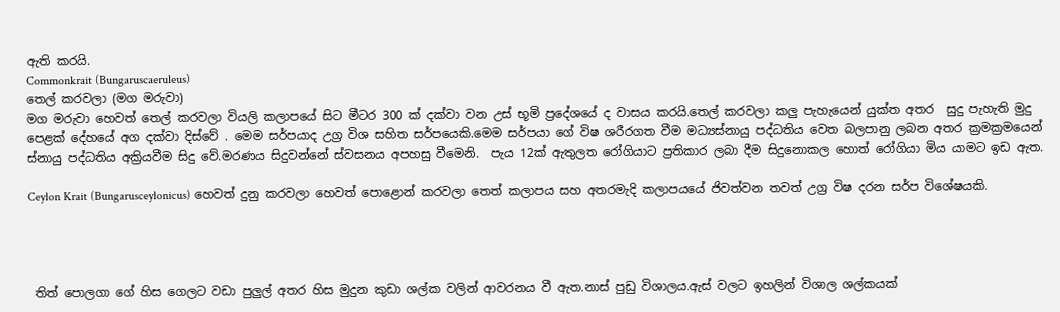ඇති කරයි.
Commonkrait (Bungaruscaeruleus)
තෙල් කරවලා (මග මරුවා)
මග මරුවා හෙවත් තෙල් කරවලා වියලි කලාපයේ සිට මීටර 300 ක් දක්වා වන උස් භූමි ප්‍රදේශයේ ද වාසය කරයි.තෙල් කරවලා කලු පැහැයෙන් යුක්ත අතර  සුදු පැහැති මුදු පෙළක් දේහයේ අග දක්වා දිස්වේ . මෙම සර්පයාද උග්‍ර විශ සහිත සර්පයෙකි.මෙම සර්පයා ගේ විෂ ශරීරගත වීම මධ්‍යස්නායු පද්ධතිය වෙත බලපානු ලබන අතර ක්‍රමක්‍රමයෙන් ස්නායු පද්ධතිය අක්‍රියවීම සිදු වේ.මරණය සිදුවන්නේ ස්වසනය අපහසු වීමෙනි.  පැය 12ක් ඇතුලත රෝගියාට ප්‍රතිකාර ලබා දීම සිදුනොකල හොත් රෝගියා මිය යාමට ඉඩ ඇත.

Ceylon Krait (Bungarusceylonicus) හෙවත් දුනු කරවලා හෙවත් පොළොන් කරවලා තෙත් කලාපය සහ අතරමැදි කලාපයයේ ජිවත්වන තවත් උග්‍ර විෂ දරන සර්ප විශේෂයකි.




 තිත් පොලගා ගේ හිස ගෙලට වඩා පුලුල් අතර හිස මුදුන කුඩා ශල්ක වලින් ආවරනය වී ඇත.නාස් පුඩු විශාලය.ඇස් වලට ඉහලින් විශාල ශල්කයක්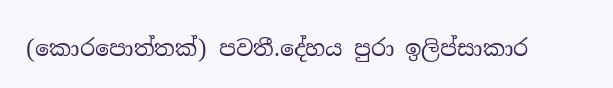(කොරපොත්තක්) පවතී.දේහය පුරා ඉලිප්සාකාර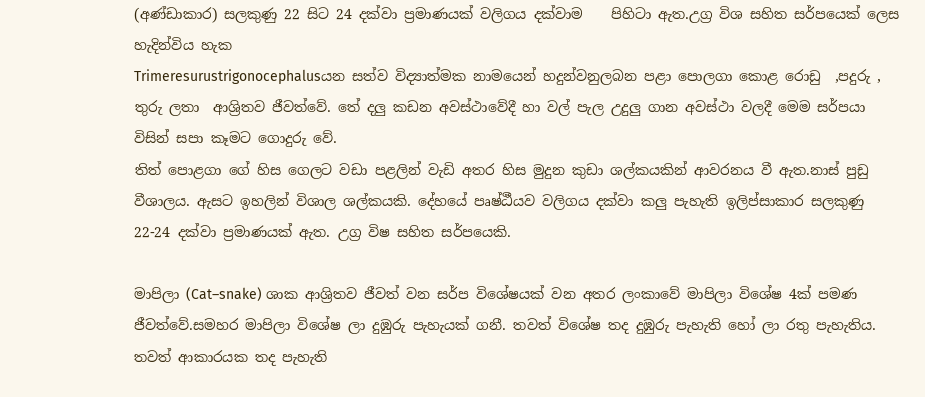(අණ්ඩාකාර) සලකුණු 22 සිට 24 දක්වා ප්‍රමාණයක් වලිගය දක්වාම    පිහිටා ඇත.උග්‍ර විශ සහිත සර්පයෙක් ලෙස හැදින්විය හැක
Trimeresurustrigonocephalusයන සත්ව විද්‍යාත්මක නාමයෙන් හදුන්වනුලබන පළා පොලගා කොළ රොඩු  ,පදුරු , තුරු ලතා  ආශ්‍රිතව ජීවත්වේ. තේ දලු කඩන අවස්ථාවේදී හා වල් පැල උදුලු ගාන අවස්ථා වලදී මෙම සර්පයා විසින් සපා කෑමට ගොදුරු වේ.
තිත් පොළගා ගේ හිස ගෙලට වඩා පළලින් වැඩි අතර හිස මුදුන කුඩා ශල්කයකින් ආවරනය වී ඇත.නාස් පුඩු වීශාලය. ඇසට ඉහලින් විශාල ශල්කයකි. දේහයේ පෘෂ්ඨීයව වලිගය දක්වා කලු පැහැති ඉලිප්සාකාර සලකුණු 22-24 දක්වා ප්‍රමාණයක් ඇත. උග්‍ර විෂ සහිත සර්පයෙකි.

මාපිලා (Cat–snake) ශාක ආශ්‍රිතව ජීවත් වන සර්ප විශේෂයක් වන අතර ලංකාවේ මාපිලා විශේෂ 4ක් පමණ ජීවත්වේ.සමහර මාපිලා විශේෂ ලා දුඹුරු පැහැයක් ගනී. තවත් විශේෂ තද දුඹුරු පැහැති හෝ ලා රතු පැහැතිය. තවත් ආකාරයක තද පැහැති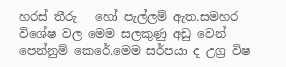හරස් තීරු   හෝ පැල්ලම් ඇත.සමහර විශේෂ වල මෙම සලකුණු අඩු වෙන් පෙන්නුම් කෙරේ.මෙම සර්පයා ද උග්‍ර විෂ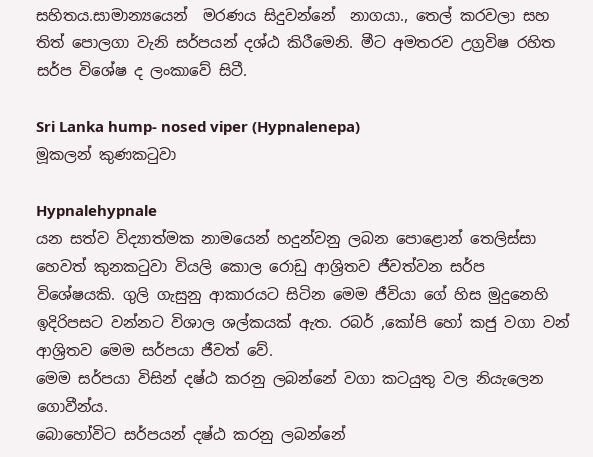සහිතය.සාමාන්‍යයෙන්  මරණය සිදුවන්නේ  නාගයා., තෙල් කරවලා සහ තිත් පොලගා වැනි සර්පයන් දශ්ඨ කිරීමෙනි. මීට අමතරව උග්‍රවිෂ රහිත සර්ප විශේෂ ද ලංකාවේ සිටී.

Sri Lanka hump- nosed viper (Hypnalenepa)
මූකලන් කුණකටුවා

Hypnalehypnale
යන සත්ව විද්‍යාත්මක නාමයෙන් හදුන්වනු ලබන පොළොන් තෙලිස්සා හෙවත් කුනකටුවා වියලි කොල රොඩු ආශ්‍රිතව ජීවත්වන සර්ප විශේෂයකි. ගුලි ගැසුනු ආකාරයට සිටින මෙම ජීවියා ගේ හිස මුදුනෙහි  ඉදිරිපසට වන්නට විශාල ශල්කයක් ඇත. රබර් ,කෝපි හෝ කජු වගා වන් ආශ්‍රිතව මෙම සර්පයා ජීවත් වේ.
මෙම සර්පයා විසින් දෂ්ඨ කරනු ලබන්නේ වගා කටයුතු වල නියැලෙන ගොවීන්ය.
බොහෝවිට සර්පයන් දෂ්ඨ කරනු ලබන්නේ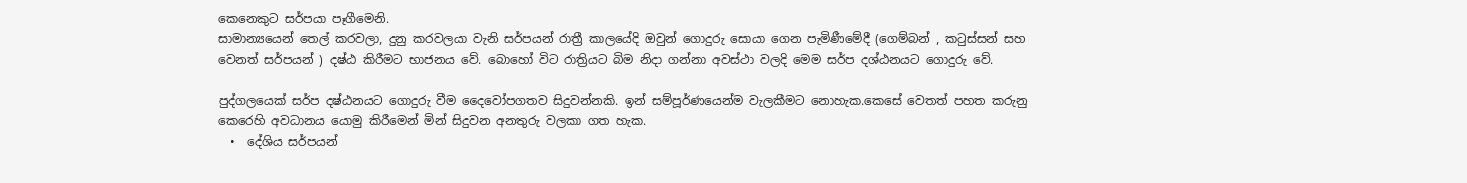කෙනෙකුට සර්පයා පෑගීමෙනි.
සාමාන්‍යයෙන් තෙල් කරවලා, දුනු කරවලයා වැනි සර්පයන් රාත්‍රී කාලයේදි ඔවුන් ගොදුරු සොයා ගෙන පැමිණීමේදී (ගෙම්බන් , කටුස්සන් සහ  වෙනත් සර්පයන් ) දෂ්ඨ කිරීමට භාජනය වේ. බොහෝ විට රාත්‍රියට බිම නිදා ගන්නා අවස්ථා වලදි මෙම සර්ප දශ්ඨනයට ගොදුරු වේ.

පුද්ගලයෙක් සර්ප දෂ්ඨනයට ගොදුරු වීම දෛවෝපගතව සිදුවන්නකි. ඉන් සම්පූර්ණයෙන්ම වැලකීමට නොහැක.කෙසේ වෙතත් පහත කරුනු කෙරෙහි අවධානය යොමු කිරීමෙන් මින් සිදුවන අනතුරු වලකා ගත හැක.
  •  දේශිය සර්පයන්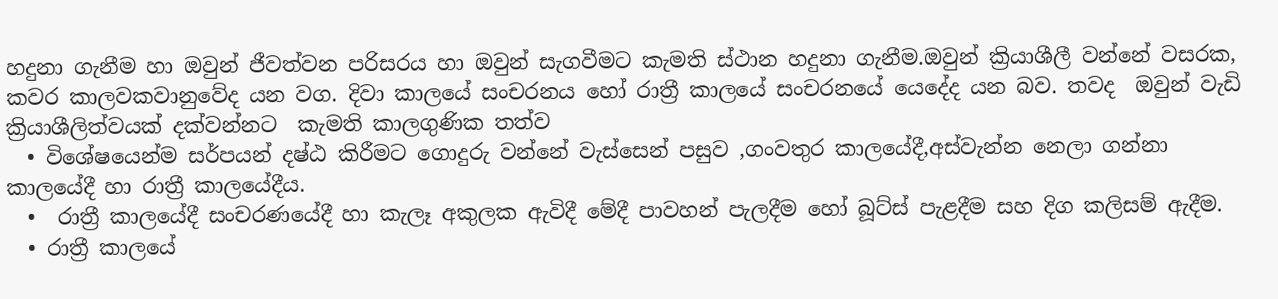හදුනා ගැනීම හා ඔවුන් ජීවත්වන පරිසරය හා ඔවුන් සැගවීමට කැමති ස්ථාන හදුනා ගැනීම.ඔවුන් ක්‍රියාශීලී වන්නේ වසරක, කවර කාලවකවානුවේද යන වග. දිවා කාලයේ සංචරනය හෝ රාත්‍රී කාලයේ සංචරනයේ යෙදේද යන බව. තවද  ඔවුන් වැඩි ක්‍රියාශීලිත්වයක් දක්වන්නට  කැමති කාලගුණික තත්ව
  • විශේෂයෙන්ම සර්පයන් දෂ්ඨ කිරීමට ගොදුරු වන්නේ වැස්සෙන් පසුව ,ගංවතුර කාලයේදී,අස්වැන්න නෙලා ගන්නා කාලයේදී හා රාත්‍රී කාලයේදීය.
  •  රාත්‍රී කාලයේදී සංචරණයේදී හා කැලෑ අකුලක ඇවිදී මේදී පාවහන් පැලදීම හෝ බූට්ස් පැළදීම සහ දිග කලිසම් ඇදීම.
  • රාත්‍රී කාලයේ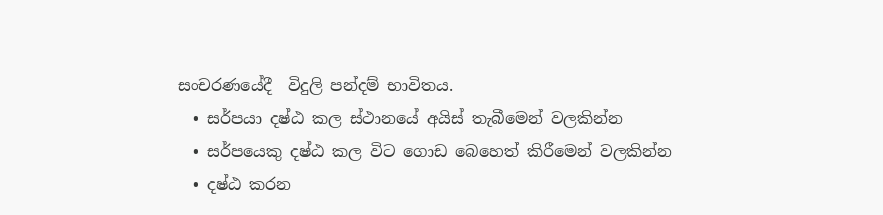සංචරණයේදී  විදුලි පන්දම් භාවිතය.
  • සර්පයා දෂ්ඨ කල ස්ථානයේ අයිස් තැබීමෙන් වලකින්න
  • සර්පයෙකු දෂ්ඨ කල විට ගොඩ බෙහෙත් කිරීමෙන් වලකින්න
  • දෂ්ඨ කරන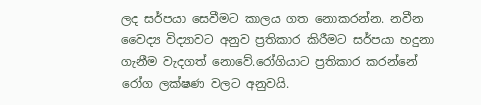ලද සර්පයා සෙවීමට කාලය ගත නොකරන්න. නවීන වෛද්‍ය විද්‍යාවට අනුව ප්‍රතිකාර කිරීමට සර්පයා හදුනා ගැනීම වැදගත් නොවේ.රෝගියාට ප්‍රතිකාර කරන්නේ රෝග ලක්ෂණ වලට අනුවයි.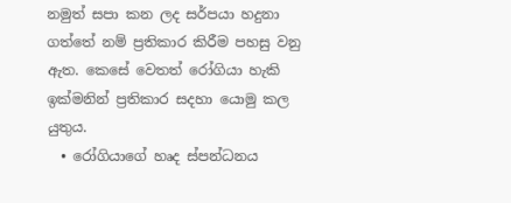නමුත් සපා කන ලද සර්පයා හදුනා ගත්තේ නම් ප්‍රතිකාර කිරීම පහසු වනු ඇත. කෙසේ වෙතත් රෝගියා හැකි ඉක්මනින් ප්‍රතිකාර සදහා යොමු කල යුතුය.
  • රෝගියාගේ හෘද ස්පන්ධනය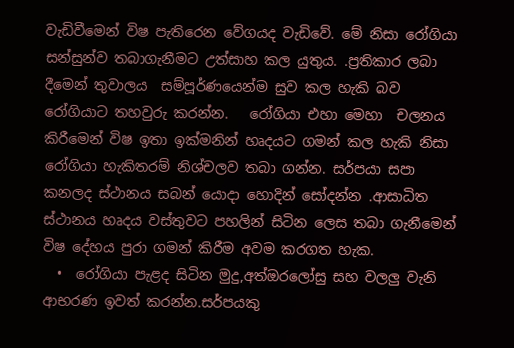වැඩිවීමෙන් විෂ පැතිරෙන වේගයද වැඩිවේ. මේ නිසා රෝගියා සන්සුන්ව තබාගැනීමට උත්සාහ කල යුතුය. .ප්‍රතිකාර ලබා දීමෙන් තුවාලය  සම්පූර්ණයෙන්ම සුව කල හැකි බව රෝගියාට තහවුරු කරන්න.   රෝගියා එහා මෙහා  චලනය කිරීමෙන් විෂ ඉතා ඉක්මනින් හෘදයට ගමන් කල හැකි නිසා රෝගියා හැකිතරම් නිශ්චලව තබා ගන්න. සර්පයා සපා කනලද ස්ථානය සබන් යොදා හොදින් සෝදන්න .ආසාධිත ස්ථානය හෘදය වස්තුවට පහලින් සිටින ලෙස තබා ගැනීමෙන් විෂ දේහය පුරා ගමන් කිරීම අවම කරගත හැක.
  •  රෝගියා පැළද සිටින මුදු,අත්ඔරලෝසු සහ වලලු වැනි ආභරණ ඉවත් කරන්න.සර්පයකු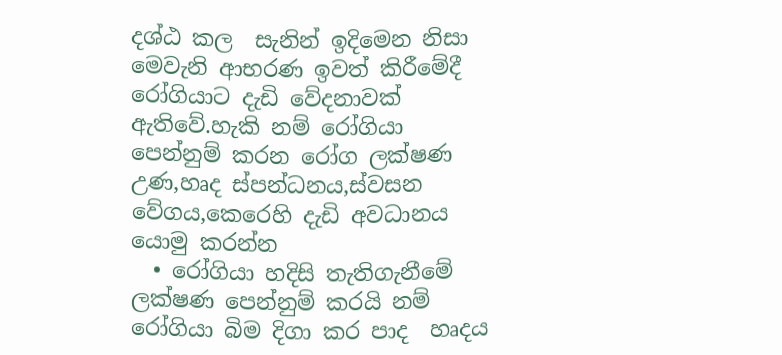දශ්ඨ කල  සැනින් ඉදිමෙන නිසා  මෙවැනි ආභරණ ඉවත් කිරීමේදී රෝගියාට දැඩි වේදනාවක් ඇතිවේ.හැකි නම් රෝගියා පෙන්නුම් කරන රෝග ලක්ෂණ උණ,හෘද ස්පන්ධනය,ස්වසන වේගය,කෙරෙහි දැඩි අවධානය යොමු කරන්න
  • රෝගියා හදිසි තැතිගැනීමේ ලක්ෂණ පෙන්නුම් කරයි නම් රෝගියා බිම දිගා කර පාද  හෘදය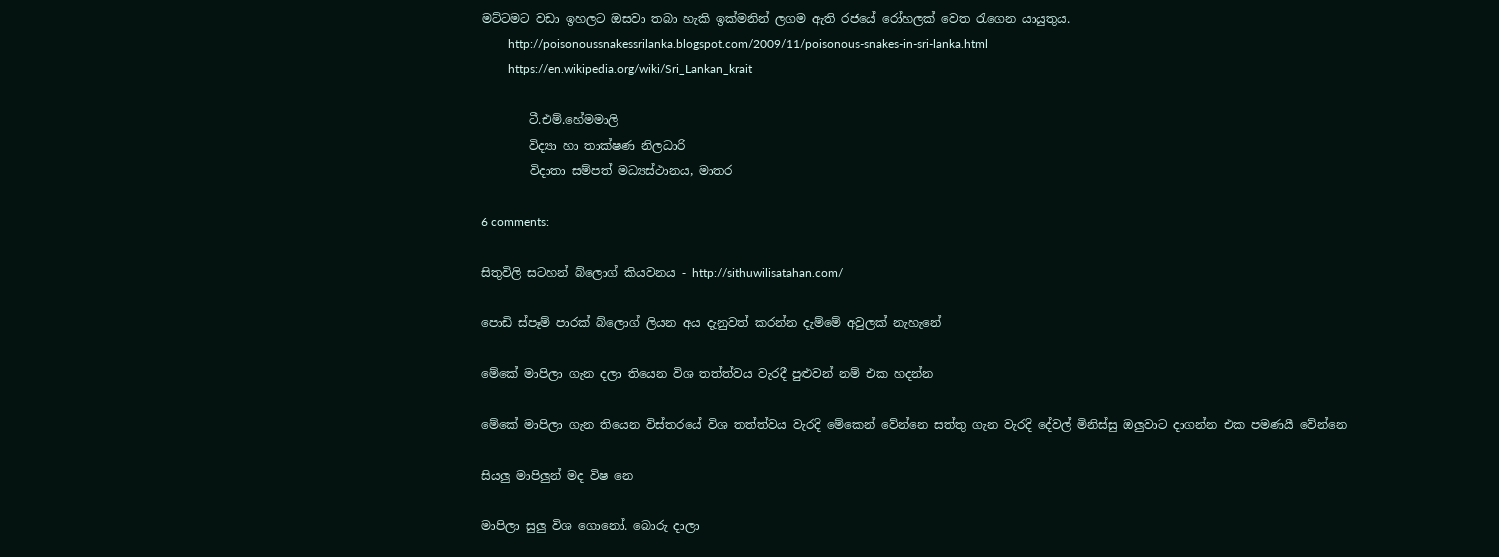මට්ටමට වඩා ඉහලට ඔසවා තබා හැකි ඉක්මනින් ලගම ඇති රජයේ රෝහලක් වෙත රැගෙන යායුතුය.
         http://poisonoussnakessrilanka.blogspot.com/2009/11/poisonous-snakes-in-sri-lanka.html
         https://en.wikipedia.org/wiki/Sri_Lankan_krait

        ටී.එම්.හේමමාලි
        විද්‍යා හා තාක්ෂණ නිලධාරි
        විදාතා සම්පත් මධ්‍යස්ථානය, මාතර

6 comments:

සිතුවිලි සටහන් බ්ලොග් කියවනය - http://sithuwilisatahan.com/

පොඩි ස්පෑම් පාරක් බ්ලොග් ලියන අය දැනුවත් කරන්න දැම්මේ අවුලක් නැහැනේ

මේකේ මාපිලා ගැන දලා තියෙන විශ තත්ත්වය වැරදී පුළුවන් නම් එක හදන්න

මේකේ මාපිලා ගැන තියෙන විස්තරයේ විශ තත්ත්වය වැරදි මේකෙන් වේන්නෙ සත්තු ගැන වැරදි දේවල් මිනිස්සු ඔලුවාට දාගන්න එක පමණයී වේන්නෙ

සියලු මාපිලුන් මද විෂ නෙ

මාපිලා සුලු විශ ගොනෝ. බොරු දාලා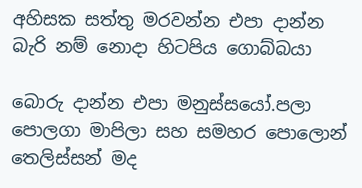අහිසක සත්තු මරවන්න එපා දාන්න බැරි නම් නොදා හිටපිය ගොබ්බයා

බොරු දාන්න එපා මනුස්සයෝ.පලා පොලගා මාපිලා සහ සමහර පොලොන් තෙලිස්සන් මද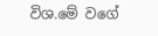විශ.මේ වගේ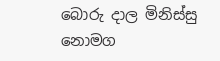බොරු දාල මිනිස්සු නොමග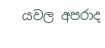යවල අපරාද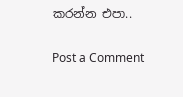කරන්න එපා..

Post a Comment